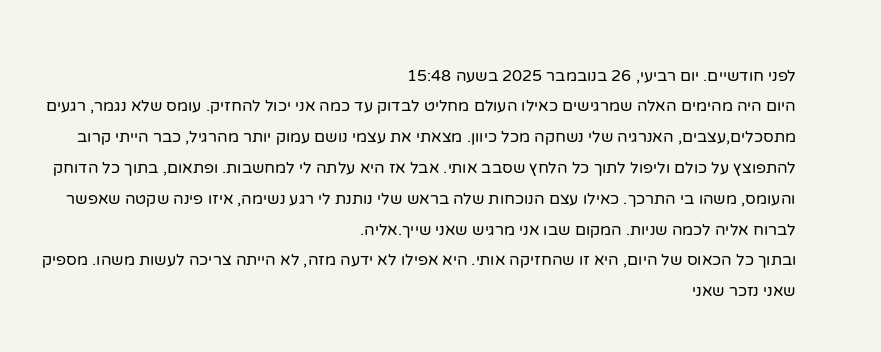לפני חודשיים. יום רביעי, 26 בנובמבר 2025 בשעה 15:48
היום היה מהימים האלה שמרגישים כאילו העולם מחליט לבדוק עד כמה אני יכול להחזיק. עומס שלא נגמר, רגעים מתסכלים,עצבים, האנרגיה שלי נשחקה מכל כיוון. מצאתי את עצמי נושם עמוק יותר מהרגיל, כבר הייתי קרוב להתפוצץ על כולם וליפול לתוך כל הלחץ שסבב אותי. אבל אז היא עלתה לי למחשבות. ופתאום, בתוך כל הדוחק והעומס, משהו בי התרכך. כאילו עצם הנוכחות שלה בראש שלי נותנת לי רגע נשימה, איזו פינה שקטה שאפשר לברוח אליה לכמה שניות. המקום שבו אני מרגיש שאני שייך.אליה.
ובתוך כל הכאוס של היום, היא זו שהחזיקה אותי. היא אפילו לא ידעה מזה, לא הייתה צריכה לעשות משהו. מספיק שאני נזכר שאני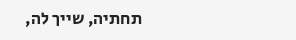תחתיה, שייך לה,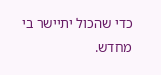כדי שהכול יתיישר בי מחדש.